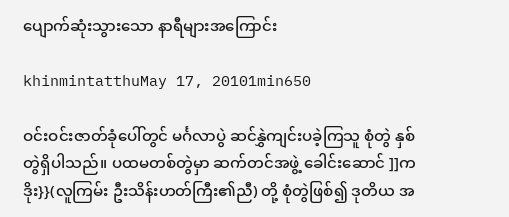ပျောက်ဆုံးသွားသော နာရီများအကြောင်း

khinmintatthuMay 17, 20101min650

ဝင်းဝင်းဇာတ်ခုံပေါ်တွင် မင်္ဂလာပွဲ ဆင်နွှဲကျင်းပခဲ့ကြသူ စုံတွဲ နှစ်တွဲရှိပါသည်။ ပထမတစ်တွဲမှာ ဆက်တင်အဖွဲ့ ခေါင်းဆောင် ]]ကဒိုး}}(လူကြမ်း ဦးသိန်းဟတ်ကြီး၏ညီ) တို့ စုံတွဲဖြစ်၍ ဒုတိယ အ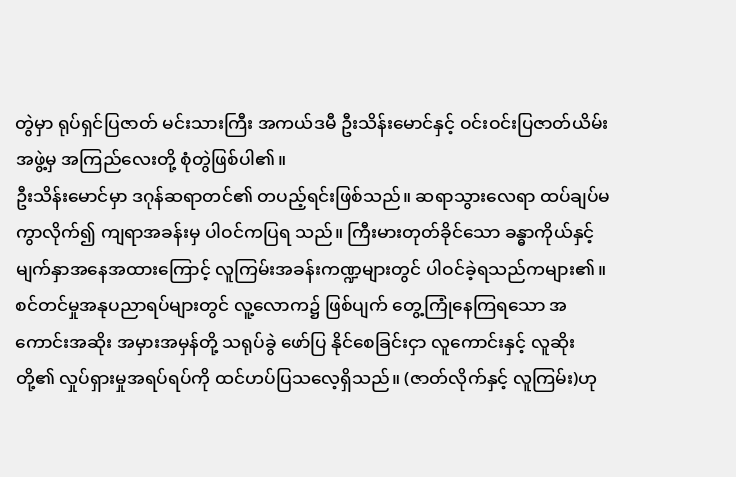တွဲမှာ ရုပ်ရှင်ပြဇာတ် မင်းသားကြီး အကယ်ဒမီ ဦးသိန်းမောင်နှင့် ဝင်းဝင်းပြဇာတ်ယိမ်းအဖွဲ့မှ အကြည်လေးတို့ စုံတွဲဖြစ်ပါ၏။
ဦးသိန်းမောင်မှာ ဒဂုန်ဆရာတင်၏ တပည့်ရင်းဖြစ်သည်။ ဆရာသွားလေရာ ထပ်ချပ်မကွာလိုက်၍ ကျရာအခန်းမှ ပါဝင်ကပြရ သည်။ ကြီးမားတုတ်ခိုင်သော ခန္ဓာကိုယ်နှင့် မျက်နှာအနေအထားကြောင့် လူကြမ်းအခန်းကဏ္ဍများတွင် ပါဝင်ခဲ့ရသည်ကများ၏။
စင်တင်မှုအနုပညာရပ်များတွင် လူ့လောက၌ ဖြစ်ပျက် တွေ့ကြုံနေကြရသော အကောင်းအဆိုး အမှားအမှန်တို့ သရုပ်ခွဲ ဖော်ပြ နိုင်စေခြင်းငှာ လူကောင်းနှင့် လူဆိုးတို့၏ လှုပ်ရှားမှုအရပ်ရပ်ကို ထင်ဟပ်ပြသလေ့ရှိသည်။ (ဇာတ်လိုက်နှင့် လူကြမ်း)ဟု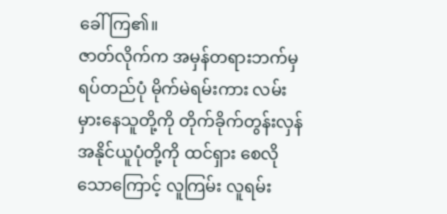ခေါ်ကြ၏။
ဇာတ်လိုက်က အမှန်တရားဘက်မှ ရပ်တည်ပုံ မိုက်မဲရမ်းကား လမ်းမှားနေသူတို့ကို တိုက်ခိုက်တွန်းလှန် အနိုင်ယူပုံတို့ကို ထင်ရှား စေလိုသောကြောင့် လူကြမ်း လူရမ်း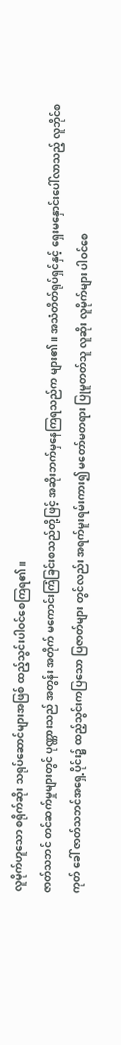လူမိုက်ဟူသော စရိုက်ဆိုး သရုပ်ဆောင်များအဖြစ် ထည့်သွင်းပါဝင်စေကြရ၏။
ဇာတ်သဘင် တင်ဆက်မှုများတွင် ပုဏ္ဏားသည် အတွန်း အတိုက် မကောင်းကြံခြင်းစသည်တို့ဖြင့် အဆိုးဘက်မှနေကြရသည်က များ၏။ အသံတိတ်ရုပ်ရှင်နှင့် ရှေးမနှောင်းပေါ်လာသည့် လူဘိုင်စကုတ် ခေါ် ဇာတ်သဘင်အရှေ့ပိုင်း၌ ထည့်သွင်းကပြသော ပြဇာတ်များ တွင်လည်း အရက်မူးရမ်းကား၍ မတော်မတရား ပြုမူတတ်သူ လူဆိုး လူမိုက်များ ပါဝင်စေ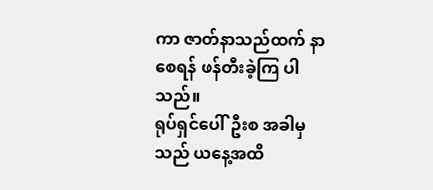ကာ ဇာတ်နာသည်ထက် နာစေရန် ဖန်တီးခဲ့ကြ ပါသည်။
ရုပ်ရှင်ပေါ်ဦးစ အခါမှသည် ယနေ့အထိ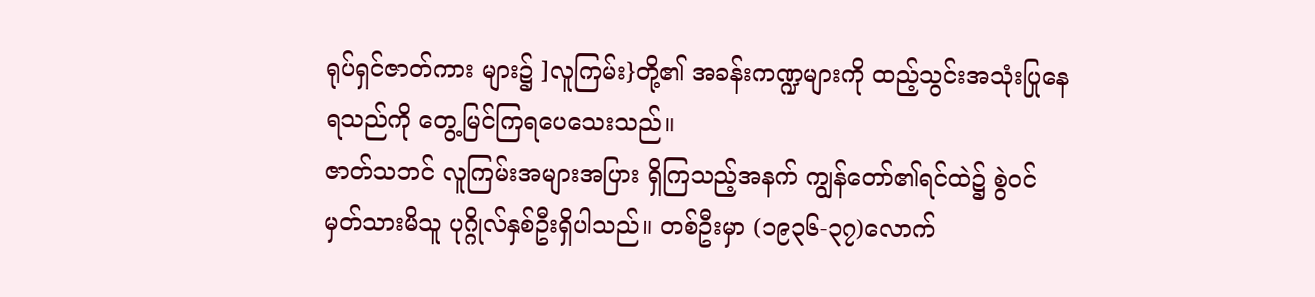ရုပ်ရှင်ဇာတ်ကား များ၌ ]လူကြမ်း}တို့၏ အခန်းကဏ္ဍများကို ထည့်သွင်းအသုံးပြုနေ ရသည်ကို တွေ့မြင်ကြရပေသေးသည်။
ဇာတ်သဘင် လူကြမ်းအများအပြား ရှိကြသည့်အနက် ကျွန်တော်၏ရင်ထဲ၌ စွဲဝင်မှတ်သားမိသူ ပုဂ္ဂိုလ်နှစ်ဦးရှိပါသည်။ တစ်ဦးမှာ (၁၉၃၆-၃၇)လောက်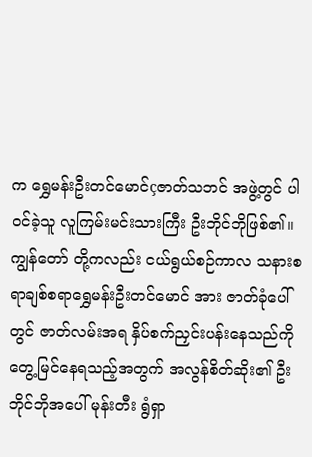က ရွှေမန်းဦးတင်မောင်çဇာတ်သဘင် အဖွဲ့တွင် ပါဝင်ခဲ့သူ လူကြမ်းမင်းသားကြီး ဦးဘိုင်ဘိုဖြစ်၏။ ကျွန်တော် တို့ကလည်း ငယ်ရွယ်စဉ်ကာလ သနားစရာချစ်စရာရွှေမန်းဦးတင်မောင် အား ဇာတ်ခုံပေါ်တွင် ဇာတ်လမ်းအရ နှိပ်စက်ညှင်းပန်းနေသည်ကို တွေ့မြင်နေရသည့်အတွက် အလွန်စိတ်ဆိုး၏ ဦးဘိုင်ဘိုအပေါ် မုန်းတီး ရွံရှာ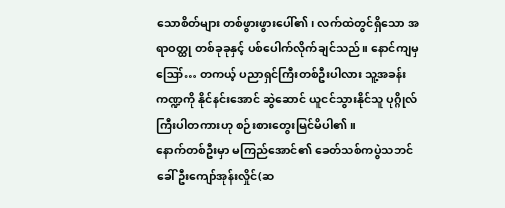သောစိတ်များ တစ်ဖွားဖွားပေါ်၏၊ လက်ထဲတွင်ရှိသော အရာဝတ္ထု တစ်ခုခုနှင့် ပစ်ပေါက်လိုက်ချင်သည်။ နောင်ကျမှ ဪ… တကယ့် ပညာရှင်ကြီးတစ်ဦးပါလား သူ့အခန်းကဏ္ဍကို နိုင်နင်းအောင် ဆွဲဆောင် ယူငင်သွားနိုင်သူ ပုဂ္ဂိုလ်ကြီးပါတကားဟု စဉ်းစားတွေးမြင်မိပါ၏။
နောက်တစ်ဦးမှာ မကြည်အောင်၏ ခေတ်သစ်ကပွဲသဘင်ခေါ် ဦးကျော်အုန်းလှိုင်(ဆ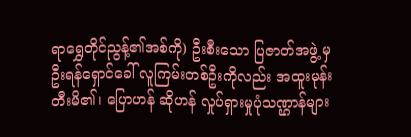ရာရွှေတိုင်ညွန့်၏အစ်ကို) ဦးစီးသော ပြဇာတ်အဖွဲ့ မှ ဦးရန်ရှောင်ခေါ် လူကြမ်းတစ်ဦးကိုလည်း အထူးမုန်းတီးမိ၏၊ ပြောဟန် ဆိုဟန် လှုပ်ရှားမှုပုံသဏ္ဌာန်များ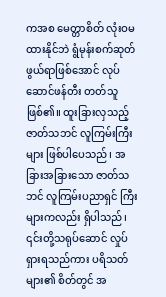ကအစ မေတ္တာစိတ် လုံးဝမထားနိုင်ဘဲ ရွံမုန်းစက်ဆုတ်ဖွယ်ရာဖြစ်အောင် လုပ်ဆောင်ဖန်တီး တတ်သူဖြစ်၏။ ထူးခြားလှသည့် ဇာတ်သဘင် လူကြမ်းကြီးများ ဖြစ်ပါပေသည်၊ အခြားအခြားသော ဇာတ်သဘင် လူကြမ်းပညာရှင် ကြီးများကလည်း ရှိပါသည်၊ ၎င်းတို့သရုပ်ဆောင် လှုပ်ရှားရသည်ကား ပရိသတ်များ၏ စိတ်တွင် အ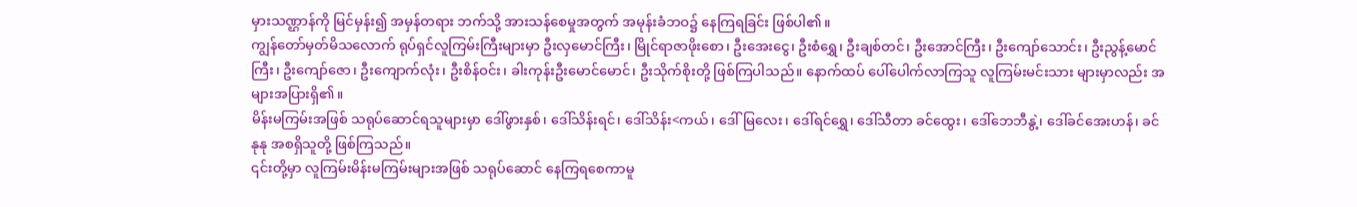မှားသဏ္ဌာန်ကို မြင်မှန်း၍ အမှန်တရား ဘက်သို့ အားသန်စေမှုအတွက် အမုန်းခံဘဝ၌ နေကြရခြင်း ဖြစ်ပါ၏။
ကျွန်တော်မှတ်မိသလောက် ရုပ်ရှင်လူကြမ်းကြီးများမှာ ဦးလှမောင်ကြီး၊ မြိုင်ရာဇာဖိုးစော၊ ဦးအေးငွေ၊ ဦးစံရွှေ၊ ဦးချစ်တင်၊ ဦးအောင်ကြီး၊ ဦးကျော်သောင်း၊ ဦးညွန့်မောင်ကြီး၊ ဦးကျော်ဇော၊ ဦးကျောက်လုံး၊ ဦးစိန်ဝင်း၊ ခါးကုန်းဦးမောင်မောင်၊ ဦးသိုက်စိုးတို့ ဖြစ်ကြပါသည်။ နောက်ထပ် ပေါ်ပေါက်လာကြသူ လူကြမ်းမင်းသား များမှာလည်း အများအပြားရှိ၏။
မိန်းမကြမ်းအဖြစ် သရုပ်ဆောင်ရသူများမှာ ဒေါ်ဖွားနှစ်၊ ဒေါ်သိန်းရင်၊ ဒေါ်သိန်း<ကယ်၊ ဒေါ်မြလေး၊ ဒေါ်ရင်ရွှေ၊ ဒေါ်သီတာ ခင်ထွေး၊ ဒေါ်ဘေဘီနွဲ့၊ ဒေါ်ခင်အေးဟန်၊ ခင်နုနု အစရှိသူတို့ ဖြစ်ကြသည်။
၎င်းတို့မှာ လူကြမ်းမိန်းမကြမ်းများအဖြစ် သရုပ်ဆောင် နေကြရစေကာမူ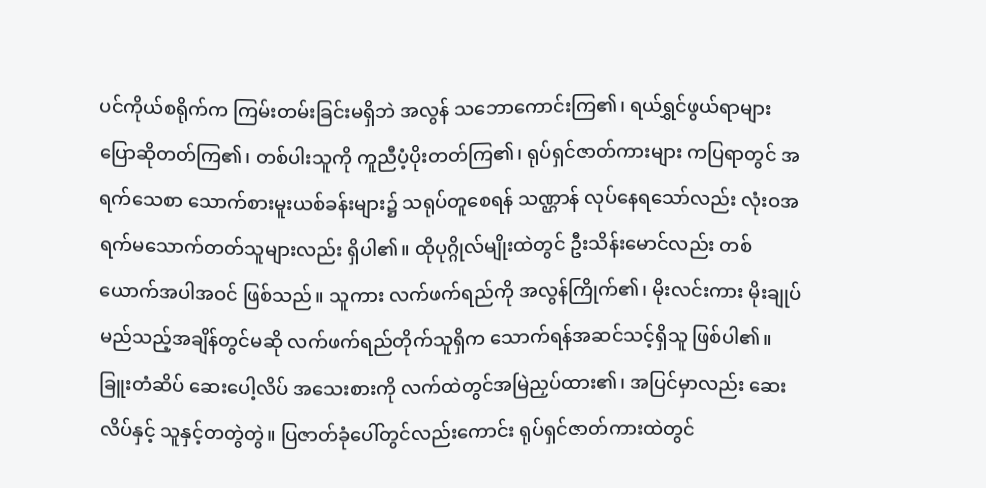ပင်ကိုယ်စရိုက်က ကြမ်းတမ်းခြင်းမရှိဘဲ အလွန် သဘောကောင်းကြ၏၊ ရယ်ရွှင်ဖွယ်ရာများ ပြောဆိုတတ်ကြ၏၊ တစ်ပါးသူကို ကူညီပံ့ပိုးတတ်ကြ၏၊ ရုပ်ရှင်ဇာတ်ကားများ ကပြရာတွင် အရက်သေစာ သောက်စားမူးယစ်ခန်းများ၌ သရုပ်တူစေရန် သဏ္ဌာန် လုပ်နေရသော်လည်း လုံးဝအရက်မသောက်တတ်သူများလည်း ရှိပါ၏။ ထိုပုဂ္ဂိုလ်မျိုးထဲတွင် ဦးသိန်းမောင်လည်း တစ်ယောက်အပါအဝင် ဖြစ်သည်။ သူကား လက်ဖက်ရည်ကို အလွန်ကြိုက်၏၊ မိုးလင်းကား မိုးချုပ် မည်သည့်အချိန်တွင်မဆို လက်ဖက်ရည်တိုက်သူရှိက သောက်ရန်အဆင်သင့်ရှိသူ ဖြစ်ပါ၏။ ခြူးတံဆိပ် ဆေးပေါ့လိပ် အသေးစားကို လက်ထဲတွင်အမြဲညှပ်ထား၏၊ အပြင်မှာလည်း ဆေးလိပ်နှင့် သူနှင့်တတွဲတွဲ။ ပြဇာတ်ခုံပေါ်တွင်လည်းကောင်း ရုပ်ရှင်ဇာတ်ကားထဲတွင်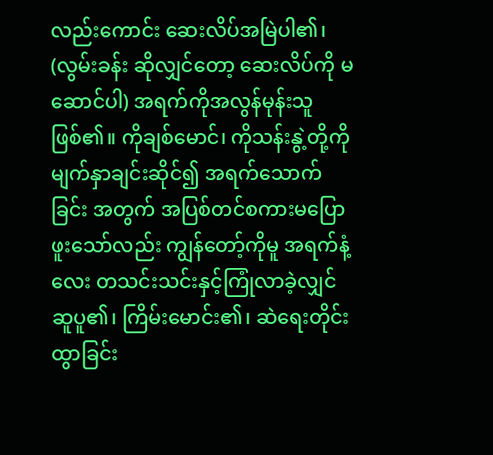လည်းကောင်း ဆေးလိပ်အမြဲပါ၏၊ (လွမ်းခန်း ဆိုလျှင်တော့ ဆေးလိပ်ကို မဆောင်ပါ) အရက်ကိုအလွန်မုန်းသူဖြစ်၏။ ကိုချစ်မောင်၊ ကိုသန်းနွဲ့တို့ကို မျက်နှာချင်းဆိုင်၍ အရက်သောက်ခြင်း အတွက် အပြစ်တင်စကားမပြောဖူးသော်လည်း ကျွန်တော့်ကိုမူ အရက်နံ့လေး တသင်းသင်းနှင့်ကြုံလာခဲ့လျှင် ဆူပူ၏၊ ကြိမ်းမောင်း၏၊ ဆဲရေးတိုင်းထွာခြင်း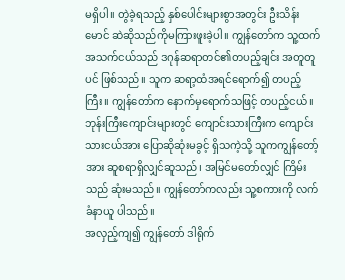မရှိပါ။ တွဲခဲ့ရသည့် နှစ်ပေါင်းများစွာအတွင်း ဦးသိန်းမောင် ဆဲဆိုသည်ကိုမကြားဖူးခဲ့ပါ။ ကျွန်တော်က သူ့ထက် အသက်ငယ်သည် ဒဂုန်ဆရာတင်၏တပည့်ချင်း အတူတူပင် ဖြစ်သည်။ သူက ဆရာ့ထံအရင်ရောက်၍ တပည့်ကြီး။ ကျွန်တော်က နောက်မှရောက်သဖြင့် တပည့်ငယ်။ ဘုန်းကြီးကျောင်းများတွင် ကျောင်းသားကြီးက ကျောင်းသားငယ်အား ပြောဆိုဆုံးမခွင့် ရှိသကဲ့သို့ သူကကျွန်တော့်အား ဆူစရာရှိလျှင်ဆူသည်၊ အမြင်မတော်လျှင် ကြိမ်းသည် ဆုံးမသည်။ ကျွန်တော်ကလည်း သူ့စကားကို လက်ခံနာယူ ပါသည်။
အလှည့်ကျ၍ ကျွန်တော် ဒါရိုက်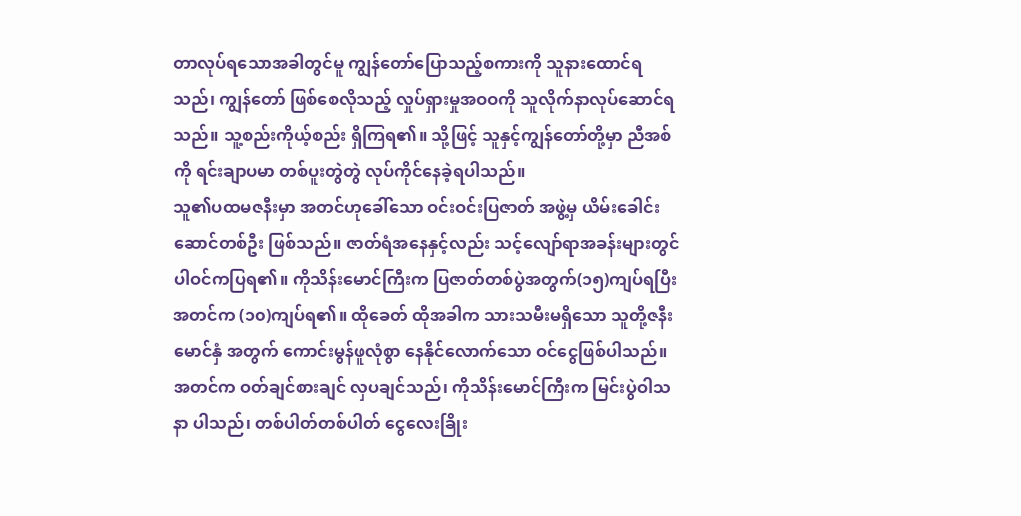တာလုပ်ရသောအခါတွင်မူ ကျွန်တော်ပြောသည့်စကားကို သူနားထောင်ရသည်၊ ကျွန်တော် ဖြစ်စေလိုသည့် လှုပ်ရှားမှုအဝဝကို သူလိုက်နာလုပ်ဆောင်ရသည်။ သူ့စည်းကိုယ့်စည်း ရှိကြရ၏။ သို့ဖြင့် သူနှင့်ကျွန်တော်တို့မှာ ညီအစ်ကို ရင်းချာပမာ တစ်ပူးတွဲတွဲ လုပ်ကိုင်နေခဲ့ရပါသည်။
သူ၏ပထမဇနီးမှာ အတင်ဟုခေါ်သော ဝင်းဝင်းပြဇာတ် အဖွဲ့မှ ယိမ်းခေါင်းဆောင်တစ်ဦး ဖြစ်သည်။ ဇာတ်ရံအနေနှင့်လည်း သင့်လျော်ရာအခန်းများတွင် ပါဝင်ကပြရ၏။ ကိုသိန်းမောင်ကြီးက ပြဇာတ်တစ်ပွဲအတွက်(၁၅)ကျပ်ရပြီး အတင်က (၁၀)ကျပ်ရ၏။ ထိုခေတ် ထိုအခါက သားသမီးမရှိသော သူတို့ဇနီးမောင်နှံ အတွက် ကောင်းမွန်ဖူလုံစွာ နေနိုင်လောက်သော ဝင်ငွေဖြစ်ပါသည်။ အတင်က ဝတ်ချင်စားချင် လှပချင်သည်၊ ကိုသိန်းမောင်ကြီးက မြင်းပွဲဝါသနာ ပါသည်၊ တစ်ပါတ်တစ်ပါတ် ငွေလေးခြိုး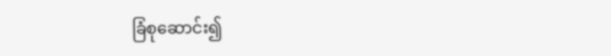ခြံစုဆောင်း၍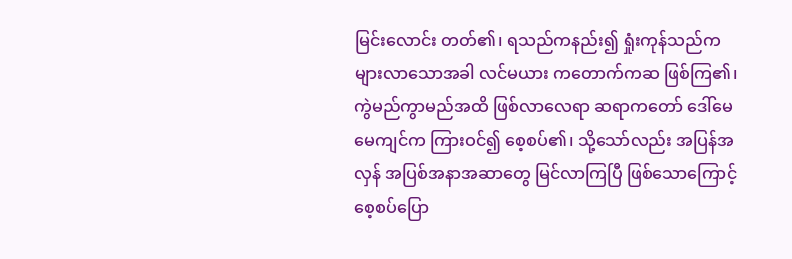မြင်းလောင်း တတ်၏၊ ရသည်ကနည်း၍ ရှုံးကုန်သည်က များလာသောအခါ လင်မယား ကတောက်ကဆ ဖြစ်ကြ၏၊ ကွဲမည်ကွာမည်အထိ ဖြစ်လာလေရာ ဆရာကတော် ဒေါ်မေမေကျင်က ကြားဝင်၍ စေ့စပ်၏၊ သို့သော်လည်း အပြန်အလှန် အပြစ်အနာအဆာတွေ မြင်လာကြပြီ ဖြစ်သောကြောင့် စေ့စပ်ပြော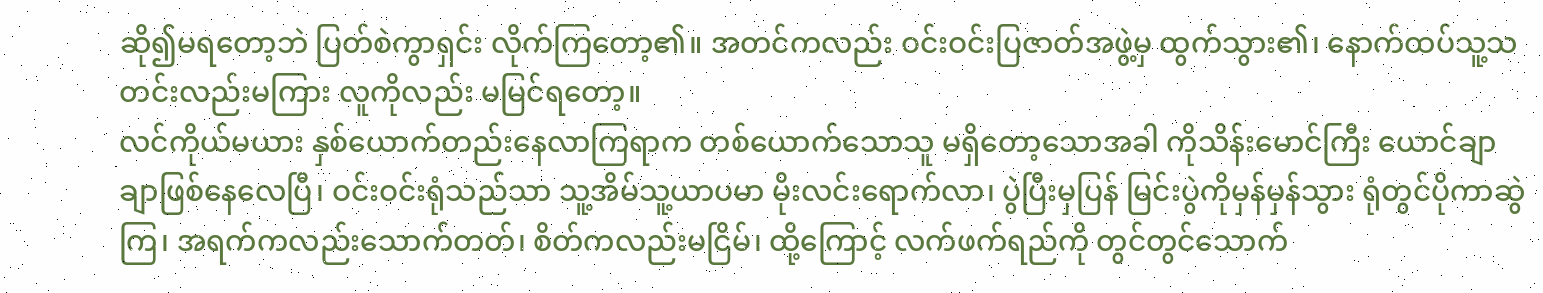ဆို၍မရတော့ဘဲ ပြတ်စဲကွာရှင်း လိုက်ကြတော့၏။ အတင်ကလည်း ဝင်းဝင်းပြဇာတ်အဖွဲ့မှ ထွက်သွား၏၊ နောက်ထပ်သူ့သတင်းလည်းမကြား လူကိုလည်း မမြင်ရတော့။
လင်ကိုယ်မယား နှစ်ယောက်တည်းနေလာကြရာက တစ်ယောက်သောသူ မရှိတော့သောအခါ ကိုသိန်းမောင်ကြီး ယောင်ချာချာဖြစ်နေလေပြီ၊ ဝင်းဝင်းရုံသည်သာ သူ့အိမ်သူ့ယာပမာ မိုးလင်းရောက်လာ၊ ပွဲပြီးမှပြန် မြင်းပွဲကိုမှန်မှန်သွား ရုံတွင်ပိုကာဆွဲကြ၊ အရက်ကလည်းသောက်တတ်၊ စိတ်ကလည်းမငြိမ်၊ ထို့ကြောင့် လက်ဖက်ရည်ကို တွင်တွင်သောက်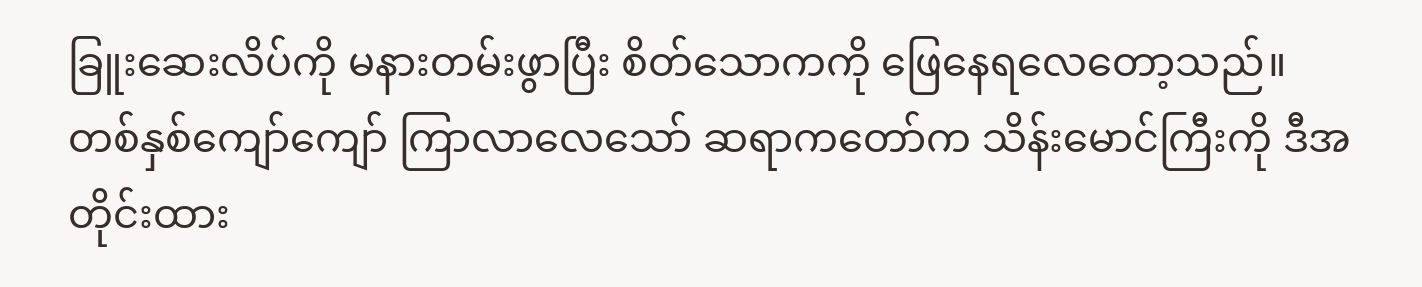ခြူးဆေးလိပ်ကို မနားတမ်းဖွာပြီး စိတ်သောကကို ဖြေနေရလေတော့သည်။
တစ်နှစ်ကျော်ကျော် ကြာလာလေသော် ဆရာကတော်က သိန်းမောင်ကြီးကို ဒီအတိုင်းထား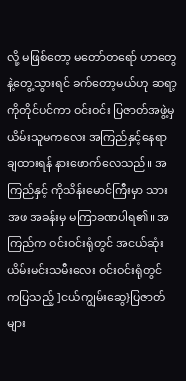လို့ မဖြစ်တော့ မတော်တရော် ဟာတွေနဲ့တွေ့သွားရင် ခက်တော့မယ်ဟု ဆရာ့ကိုတိုင်ပင်ကာ ဝင်းဝင်း ပြဇာတ်အဖွဲ့မှ ယိမ်းသူမကလေး အကြည်နှင့်နေရာချထားရန် နားဖောက်လေသည်။ အကြည်နှင့် ကိုသိန်းမောင်ကြီးမှာ သားအဖ အခန်းမှ မကြာခဏပါရ၏။ အကြည်က ဝင်းဝင်းရုံတွင် အငယ်ဆုံး ယိမ်းမင်းသမီးလေး ဝင်းဝင်းရုံတွင် ကပြသည့် ]ငယ်ကျွမ်းဆွေ}ပြဇာတ် များ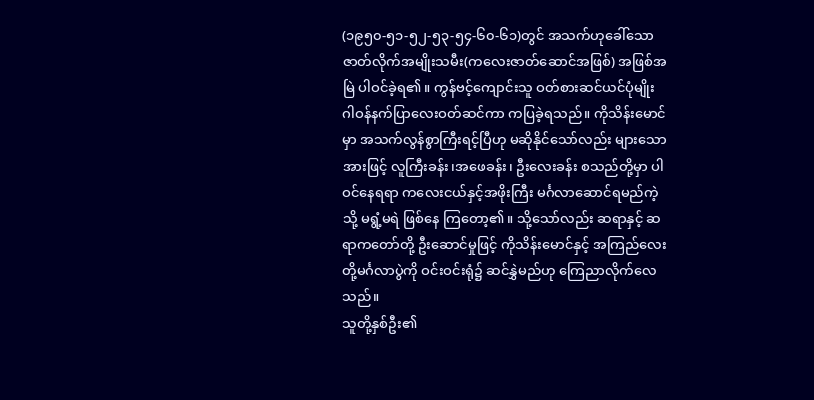(၁၉၅၀-၅၁-၅၂-၅၃-၅၄-၆၀-၆၁)တွင် အသက်ဟုခေါ်သော ဇာတ်လိုက်အမျိုးသမီး(ကလေးဇာတ်ဆောင်အဖြစ်) အဖြစ်အမြဲ ပါဝင်ခဲ့ရ၏။ ကွန်ဗင့်ကျောင်းသူ ဝတ်စားဆင်ယင်ပုံမျိုး ဂါဝန်နက်ပြာလေးဝတ်ဆင်ကာ ကပြခဲ့ရသည်။ ကိုသိန်းမောင်မှာ အသက်လွန်စွာကြီးရင့်ပြီဟု မဆိုနိုင်သော်လည်း များသောအားဖြင့် လူကြီးခန်း၊အဖေခန်း၊ ဦးလေးခန်း စသည်တို့မှာ ပါဝင်နေရရာ ကလေးငယ်နှင့်အဖိုးကြီး မင်္ဂလာဆောင်ရမည်ကဲ့သို့ မရွံ့မရဲ ဖြစ်နေ ကြတော့၏။ သို့သော်လည်း ဆရာနှင့် ဆရာကတော်တို့ ဦးဆောင်မှုဖြင့် ကိုသိန်းမောင်နှင့် အကြည်လေးတို့မင်္ဂလာပွဲကို ဝင်းဝင်းရုံ၌ ဆင်နွှဲမည်ဟု ကြေညာလိုက်လေသည်။
သူတို့နှစ်ဦး၏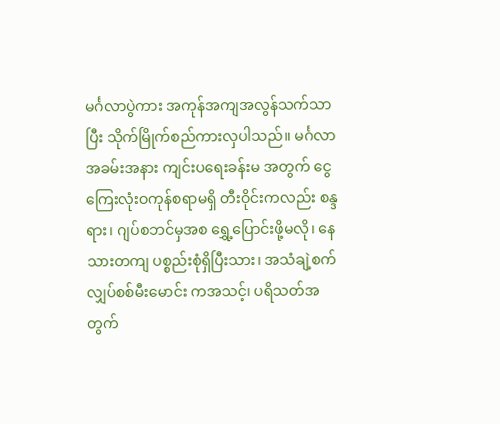မင်္ဂလာပွဲကား အကုန်အကျအလွန်သက်သာပြီး သိုက်မြိုက်စည်ကားလှပါသည်။ မင်္ဂလာအခမ်းအနား ကျင်းပရေးခန်းမ အတွက် ငွေကြေးလုံးဝကုန်စရာမရှိ တီးဝိုင်းကလည်း စန္ဒရား၊ ဂျပ်စဘင်မှအစ ရွှေ့ပြောင်းဖို့မလို၊ နေသားတကျ ပစ္စည်းစုံရှိပြီးသား၊ အသံချဲ့စက် လျှပ်စစ်မီးမောင်း ကအသင့်၊ ပရိသတ်အတွက်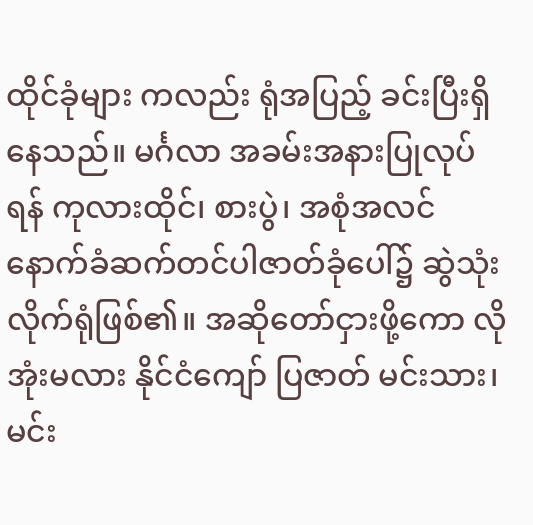ထိုင်ခုံများ ကလည်း ရုံအပြည့် ခင်းပြီးရှိနေသည်။ မင်္ဂလာ အခမ်းအနားပြုလုပ်ရန် ကုလားထိုင်၊ စားပွဲ၊ အစုံအလင် နောက်ခံဆက်တင်ပါဇာတ်ခုံပေါ်၌ ဆွဲသုံးလိုက်ရုံဖြစ်၏။ အဆိုတော်ငှားဖို့ကော လိုအုံးမလား နိုင်ငံကျော် ပြဇာတ် မင်းသား၊ မင်း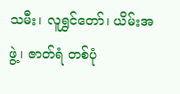သမီး၊ လူရွှင်တော်၊ ယိမ်းအဖွဲ့၊ ဇာတ်ရံ တစ်ပုံ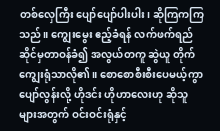တစ်လှေကြီး ပျော်ပျော်ပါးပါး၊ ဆိုကြကကြသည်။ ကျွေးမွေး ဧည့်ခံရန် လက်ဖက်ရည်ဆိုင်မှတာဝန်ခံ၍ အလွယ်တကူ ဆွဲယူ တိုက်ကျွေးရုံသာလို၏။ စောစောစီးစီးပေမယ့်ကွာ ပျော်လွန်းလို့ ဟိုဒင်း ဟိုဟာလေးဟု ဆိုသူများအတွက် ဝင်းဝင်းရုံနှင့်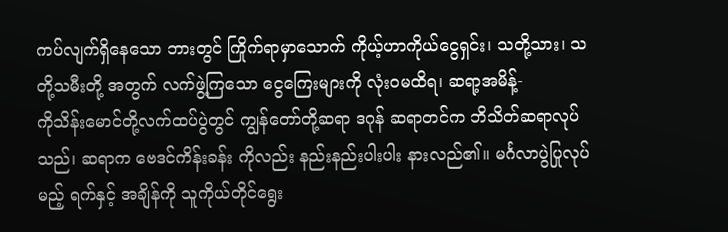ကပ်လျက်ရှိနေသော ဘားတွင် ကြိုက်ရာမှာသောက် ကိုယ့်ဟာကိုယ်ငွေရှင်း၊ သတို့သား၊ သတို့သမီးတို့ အတွက် လက်ဖွဲ့ကြသော ငွေကြေးများကို လုံးဝမထိရ၊ ဆရာ့အမိန့်-
ကိုသိန်းမောင်တို့လက်ထပ်ပွဲတွင် ကျွန်တော်တို့ဆရာ ဒဂုန် ဆရာတင်က ဘိသိတ်ဆရာလုပ်သည်၊ ဆရာက ဗေဒင်ကိန်းခန်း ကိုလည်း နည်းနည်းပါးပါး နားလည်၏။ မင်္ဂလာပွဲပြုလုပ်မည့် ရက်နှင့် အချိန်ကို သူကိုယ်တိုင်ရွေး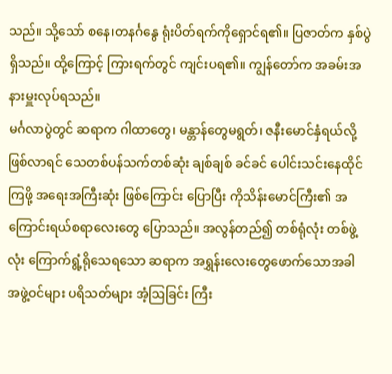သည်။ သို့သော် စနေ၊တနင်္ဂနွေ ရုံးပိတ်ရက်ကိုရှောင်ရ၏။ ပြဇာတ်က နှစ်ပွဲရှိသည်။ ထို့ကြောင့် ကြားရက်တွင် ကျင်းပရ၏။ ကျွန်တော်က အခမ်းအနားမှူးလုပ်ရသည်။
မင်္ဂလာပွဲတွင် ဆရာက ဂါထာတွေ၊ မန္တာန်တွေမရွတ်၊ ဇနီးမောင်နှံရယ်လို့ ဖြစ်လာရင် သေတစ်ပန်သက်တစ်ဆုံး ချစ်ချစ် ခင်ခင် ပေါင်းသင်းနေထိုင်ကြဖို့ အရေးအကြီးဆုံး ဖြစ်ကြောင်း ပြောပြီး ကိုသိန်းမောင်ကြီး၏ အကြောင်းရယ်စရာလေးတွေ ပြောသည်။ အလွန်တည်၍ တစ်ရုံလုံး တစ်ဖွဲ့လုံး ကြောက်ရွံ့ရိုသေရသော ဆရာက အရွှန်းလေးတွေဖောက်သောအခါ အဖွဲ့ဝင်များ ပရိသတ်များ အံ့ဩခြင်း ကြီး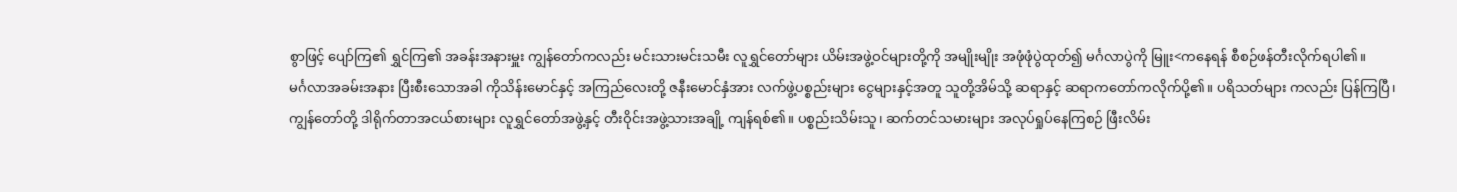စွာဖြင့် ပျော်ကြ၏ ရွှင်ကြ၏ အခန်းအနားမှူး ကျွန်တော်ကလည်း မင်းသားမင်းသမီး လူရွှင်တော်များ ယိမ်းအဖွဲ့ဝင်များတို့ကို အမျိုးမျိုး အဖုံဖုံပွဲထုတ်၍ မင်္ဂလာပွဲကို မြူး<ကနေရန် စီစဉ်ဖန်တီးလိုက်ရပါ၏။
မင်္ဂလာအခမ်းအနား ပြီးစီးသောအခါ ကိုသိန်းမောင်နှင့် အကြည်လေးတို့ ဇနီးမောင်နှံအား လက်ဖွဲ့ပစ္စည်းများ ငွေများနှင့်အတူ သူတို့အိမ်သို့ ဆရာနှင့် ဆရာကတော်ကလိုက်ပို့၏။ ပရိသတ်များ ကလည်း ပြန်ကြပြီ၊ ကျွန်တော်တို့ ဒါရိုက်တာအငယ်စားများ လူရွှင်တော်အဖွဲ့နှင့် တီးဝိုင်းအဖွဲ့သားအချို့ ကျန်ရစ်၏။ ပစ္စည်းသိမ်းသူ၊ ဆက်တင်သမားများ အလုပ်ရှုပ်နေကြစဉ် ဖြီးလိမ်း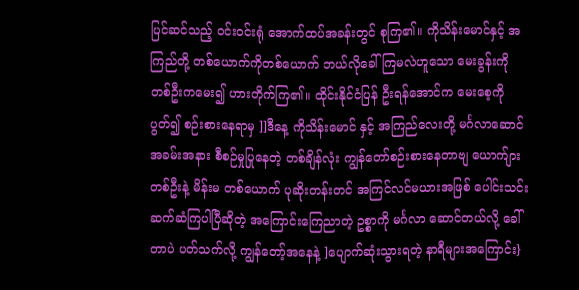ပြင်ဆင်သည့် ဝင်းဝင်းရုံ အောက်ထပ်အခန်းတွင် စုကြ၏။ ကိုသိန်းမောင်နှင့် အကြည်တို့ တစ်ယောက်ကိုတစ်ယောက် ဘယ်လိုခေါ်ကြမလဲဟူသော မေးခွန်းကို တစ်ဦးကမေး၍ ဟားတိုက်ကြ၏။ ထိုင်းနိုင်ငံပြန် ဦးရန်အောင်က မေးစေ့ကို ပွတ်၍ စဉ်းစားနေရာမှ ]]ဒီနေ့ ကိုသိန်းမောင် နှင့် အကြည်လေးတို့ မင်္ဂလာဆောင်အခမ်းအနား စီစဉ်မှုပြုနေတဲ့ တစ်ချိန်လုံး ကျွန်တော်စဉ်းစားနေတာဗျ ယောက်ျားတစ်ဦးနဲ့ မိန်းမ တစ်ယောက် ပုဆိုးတန်းတင် အကြင်လင်မယားအဖြစ် ပေါင်းသင်း ဆက်ဆံကြပါပြီဆိုတဲ့ အကြောင်းကြေညာတဲ့ ဥစ္စာကို မင်္ဂလာ ဆောင်တယ်လို့ ခေါ်တာပဲ ပတ်သက်လို့ ကျွန်တော့်အနေနဲ့ ]ပျောက်ဆုံးသွားရတဲ့ နာရီများအကြောင်း}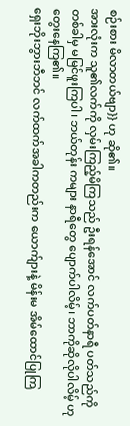စဉ်းစား မိလာတယ်ဗျာ}} ဟု ဆို၏။
အားလုံးက သူ၏လက်ကို လှမ်းကြည့်မိကြသည် ဦးရန်အောင် လက်ပတ်နာရီ ပတ်သည်ကို တစ်ခါမှ မမြင်ဖူးကြပါ၊ ဘယ်တုန်း ကများ နာရီတွေ ပျောက်ပါလိမ့်၊ ဘာကိုဆိုလိုပါလိမ့် ဟုတွေးနေကြ၏။
ရှေးဘိုးဘွားဘီဘင် လက်ထက်အခါကတည်းက ယောက်ျားနဲ့ မိန်းမ အိမ်ထောင်ပြုကြ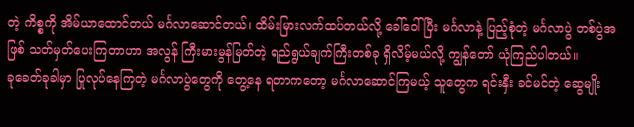တဲ့ ကိစ္စကို အိမ်ယာထောင်တယ် မင်္ဂလာဆောင်တယ်၊ ထိမ်းမြားလက်ထပ်တယ်လို့ ခေါ်ဝေါ်ပြီး မင်္ဂလာနဲ့ ပြည့်စုံတဲ့ မင်္ဂလာပွဲ တစ်ပွဲအဖြစ် သတ်မှတ်ပေးကြတာဟာ အလွန် ကြီးမားမွန်မြတ်တဲ့ ရည်ရွယ်ချက်ကြီးတစ်ခု ရှိလိမ့်မယ်လို့ ကျွန်တော် ယုံကြည်ပါတယ်။
ခုခေတ်ခုခါမှာ ပြုလုပ်နေကြတဲ့ မင်္ဂလာပွဲတွေကို တွေ့နေ ရတာကတော့ မင်္ဂလာဆောင်ကြမယ့် သူတွေက ရင်းနှီး ခင်မင်တဲ့ ဆွေမျိုး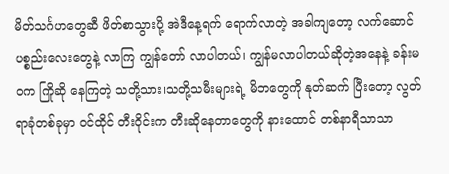မိတ်သင်္ဂဟတွေဆီ ဖိတ်စာသွားပို့ အဲဒီနေ့ရက် ရောက်လာတဲ့ အခါကျတော့ လက်ဆောင်ပစ္စည်းလေးတွေနဲ့ လာကြ ကျွန်တော် လာပါတယ်၊ ကျွန်မလာပါတယ်ဆိုတဲ့အနေနဲ့ ခန်းမဝက ကြိုဆို နေကြတဲ့ သတို့သား၊သတို့သမီးများရဲ့ မိဘတွေကို နုတ်ဆက် ပြီးတော့ လွတ်ရာခုံတစ်ခုမှာ ဝင်ထိုင် တီးဝိုင်းက တီးဆိုနေတာတွေကို နားထောင် တစ်နာရီသာသာ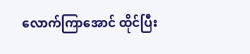လောက်ကြာအောင် ထိုင်ပြီး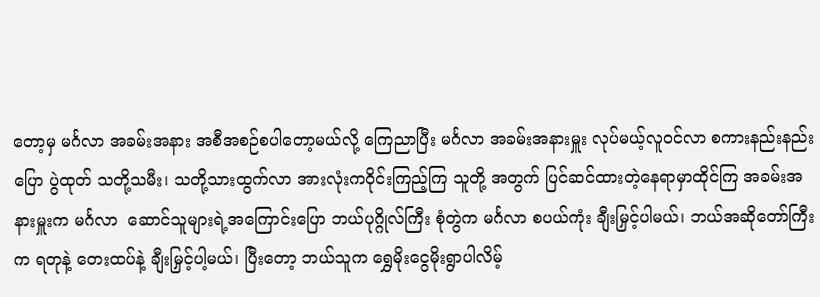တော့မှ မင်္ဂလာ အခမ်းအနား အစီအစဉ်စပါတော့မယ်လို့ ကြေညာပြီး မင်္ဂလာ အခမ်းအနားမှူး လုပ်မယ့်လူဝင်လာ စကားနည်းနည်းပြော ပွဲထုတ် သတို့သမီး၊ သတို့သားထွက်လာ အားလုံးကဝိုင်းကြည့်ကြ သူတို့ အတွက် ပြင်ဆင်ထားတဲ့နေရာမှာထိုင်ကြ အခမ်းအနားမှူးက မင်္ဂလာ  ဆောင်သူများရဲ့အကြောင်းပြော ဘယ်ပုဂ္ဂိုလ်ကြီး စုံတွဲက မင်္ဂလာ စပယ်ကုံး ချီးမြှင့်ပါမယ်၊ ဘယ်အဆိုတော်ကြီးက ရတုနဲ့ တေးထပ်နဲ့ ချီးမြှင့်ပါ့မယ်၊ ပြီးတော့ ဘယ်သူက ရွှေမိုးငွေမိုးရွာပါလိမ့်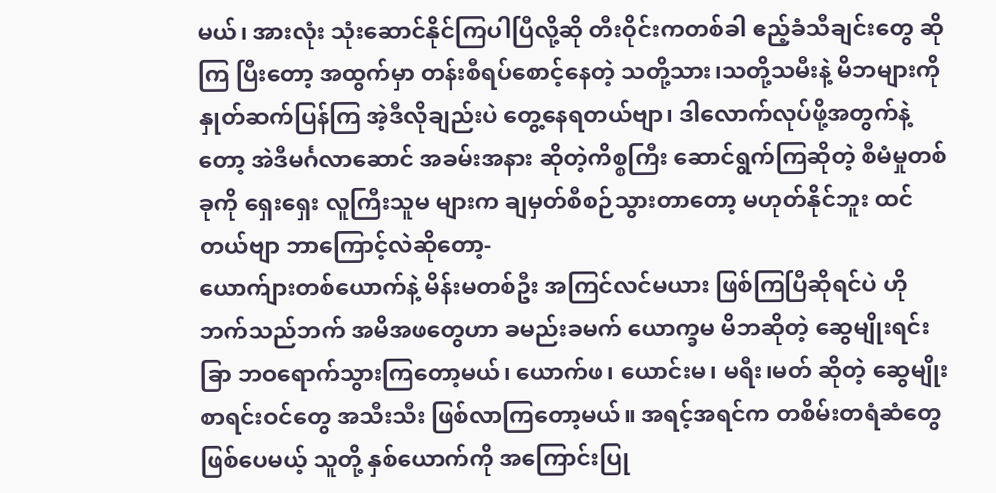မယ်၊ အားလုံး သုံးဆောင်နိုင်ကြပါပြီလို့ဆို တီးဝိုင်းကတစ်ခါ ဧည့်ခံသီချင်းတွေ ဆိုကြ ပြီးတော့ အထွက်မှာ တန်းစီရပ်စောင့်နေတဲ့ သတို့သား၊သတို့သမီးနဲ့ မိဘများကို နှုတ်ဆက်ပြန်ကြ အဲ့ဒီလိုချည်းပဲ တွေ့နေရတယ်ဗျာ၊ ဒါလောက်လုပ်ဖို့အတွက်နဲ့တော့ အဲဒီမင်္ဂလာဆောင် အခမ်းအနား ဆိုတဲ့ကိစ္စကြီး ဆောင်ရွက်ကြဆိုတဲ့ စီမံမှုတစ်ခုကို ရှေးရှေး လူကြီးသူမ များက ချမှတ်စီစဉ်သွားတာတော့ မဟုတ်နိုင်ဘူး ထင်တယ်ဗျာ ဘာကြောင့်လဲဆိုတော့-
ယောက်ျားတစ်ယောက်နဲ့ မိန်းမတစ်ဦး အကြင်လင်မယား ဖြစ်ကြပြီဆိုရင်ပဲ ဟိုဘက်သည်ဘက် အမိအဖတွေဟာ ခမည်းခမက် ယောက္ခမ မိဘဆိုတဲ့ ဆွေမျိုးရင်းခြာ ဘဝရောက်သွားကြတော့မယ်၊ ယောက်ဖ၊ ယောင်းမ၊ မရီး၊မတ် ဆိုတဲ့ ဆွေမျိုးစာရင်းဝင်တွေ အသီးသီး ဖြစ်လာကြတော့မယ်။ အရင့်အရင်က တစိမ်းတရံဆံတွေ ဖြစ်ပေမယ့် သူတို့ နှစ်ယောက်ကို အကြောင်းပြု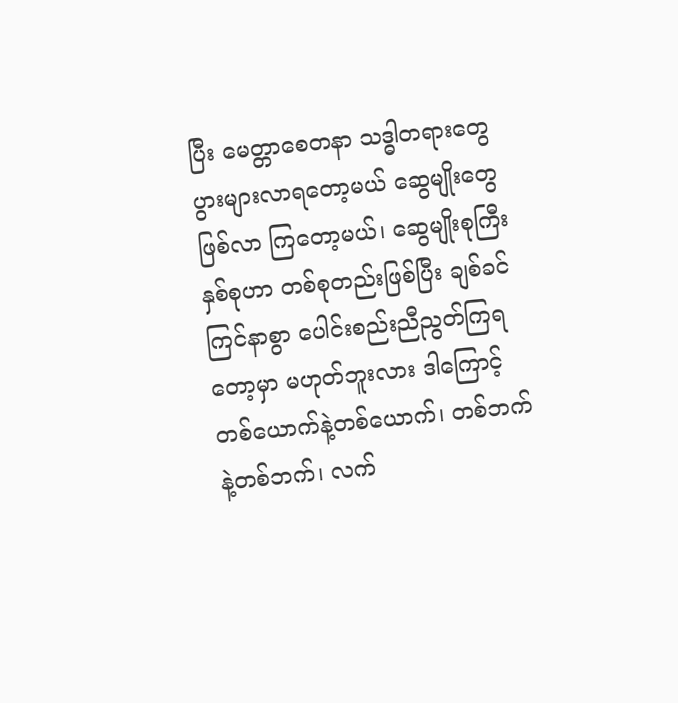ပြီး မေတ္တာစေတနာ သဒ္ဓါတရားတွေ ပွားများလာရတော့မယ် ဆွေမျိုးတွေ ဖြစ်လာ ကြတော့မယ်၊ ဆွေမျိုးစုကြီးနှစ်စုဟာ တစ်စုတည်းဖြစ်ပြီး ချစ်ခင် ကြင်နာစွာ ပေါင်းစည်းညီညွတ်ကြရတော့မှာ မဟုတ်ဘူးလား ဒါကြောင့် တစ်ယောက်နဲ့တစ်ယောက်၊ တစ်ဘက်နဲ့တစ်ဘက်၊ လက်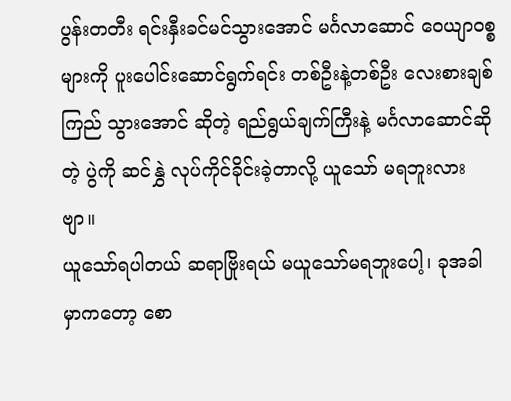ပွန်းတတီး ရင်းနှီးခင်မင်သွားအောင် မင်္ဂလာဆောင် ဝေယျာဝစ္စ များကို ပူးပေါင်းဆောင်ရွက်ရင်း တစ်ဦးနဲ့တစ်ဦး လေးစားချစ်ကြည် သွားအောင် ဆိုတဲ့ ရည်ရွယ်ချက်ကြီးနဲ့ မင်္ဂလာဆောင်ဆိုတဲ့ ပွဲကို ဆင်နွှဲ လုပ်ကိုင်ခိုင်းခဲ့တာလို့ ယူသော် မရဘူးလားဗျာ။
ယူသော်ရပါတယ် ဆရာဗြိုးရယ် မယူသော်မရဘူးပေါ့၊ ခုအခါ မှာကတော့ စော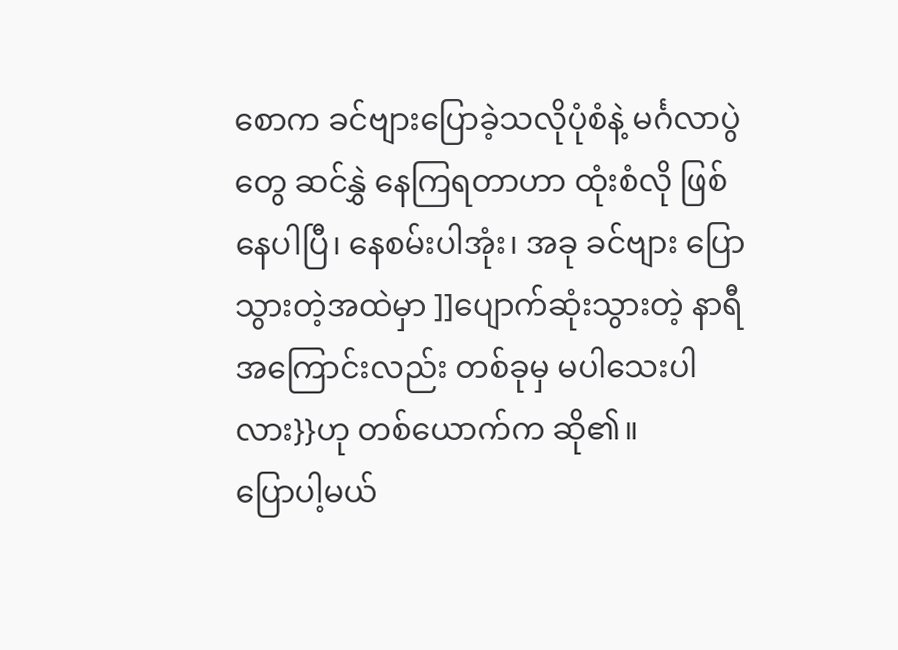စောက ခင်ဗျားပြောခဲ့သလိုပုံစံနဲ့ မင်္ဂလာပွဲတွေ ဆင်နွှဲ နေကြရတာဟာ ထုံးစံလို ဖြစ်နေပါပြီ၊ နေစမ်းပါအုံး၊ အခု ခင်ဗျား ပြောသွားတဲ့အထဲမှာ ]]ပျောက်ဆုံးသွားတဲ့ နာရီ အကြောင်းလည်း တစ်ခုမှ မပါသေးပါလား}}ဟု တစ်ယောက်က ဆို၏။
ပြောပါ့မယ်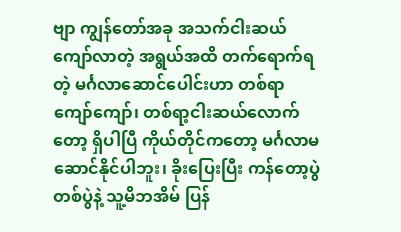ဗျာ ကျွန်တော်အခု အသက်ငါးဆယ်ကျော်လာတဲ့ အရွယ်အထိ တက်ရောက်ရတဲ့ မင်္ဂလာဆောင်ပေါင်းဟာ တစ်ရာ ကျော်ကျော်၊ တစ်ရာ့ငါးဆယ်လောက်တော့ ရှိပါပြီ ကိုယ်တိုင်ကတော့ မင်္ဂလာမဆောင်နိုင်ပါဘူး၊ ခိုးပြေးပြီး ကန်တော့ပွဲတစ်ပွဲနဲ့ သူ့မိဘအိမ် ပြန်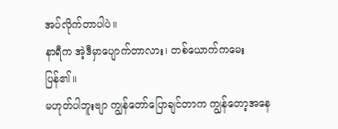အပ်လိုက်တာပါပဲ။
နာရီက အဲ့ဒီမှာပျောက်တာလား၊ တစ်ယောက်ကမေးပြန်၏။
မဟုတ်ပါဘူးဗျာ ကျွန်တော်ပြောချင်တာက ကျွန်တော့အနေ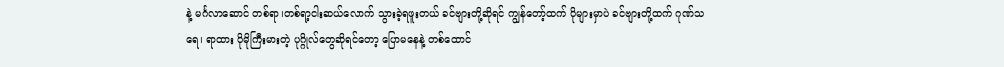နဲ့ မင်္ဂလာဆောင် တစ်ရာ၊တစ်ရာ့ငါးဆယ်လောက် သွားခဲ့ရဖူးတယ် ခင်ဗျားတို့ဆိုရင် ကျွန်တော့်ထက် ပိုများမှာပဲ ခင်ဗျားတို့ထက် ဂုဏ်သရေ၊ ရာထား ပိုမိုကြီးမားတဲ့ ပုဂ္ဂိုလ်တွေဆိုရင်တော့ ပြောမနေနဲ့ တစ်ထောင်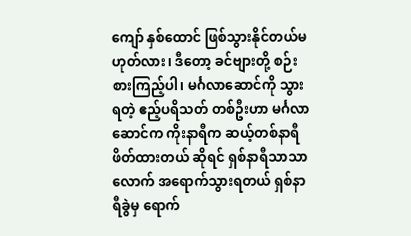ကျော် နှစ်ထောင် ဖြစ်သွားနိုင်တယ်မဟုတ်လား၊ ဒီတော့ ခင်ဗျားတို့ စဉ်းစားကြည့်ပါ၊ မင်္ဂလာဆောင်ကို သွားရတဲ့ ဧည့်ပရိသတ် တစ်ဦးဟာ မင်္ဂလာဆောင်က ကိုးနာရီက ဆယ့်တစ်နာရီ ဖိတ်ထားတယ် ဆိုရင် ရှစ်နာရီသာသာလောက် အရောက်သွားရတယ် ရှစ်နာရီခွဲမှ ရောက်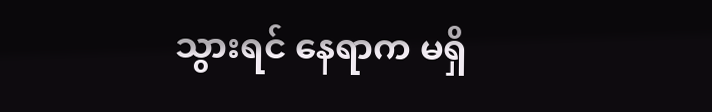သွားရင် နေရာက မရှိ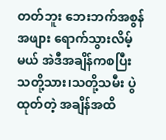တတ်ဘူး ဘေးဘက်အစွန်အဖျား ရောက်သွားလိမ့်မယ် အဲဒီအချိန်ကစပြီး သတို့သား၊သတို့သမီး ပွဲထုတ်တဲ့ အချိန်အထိ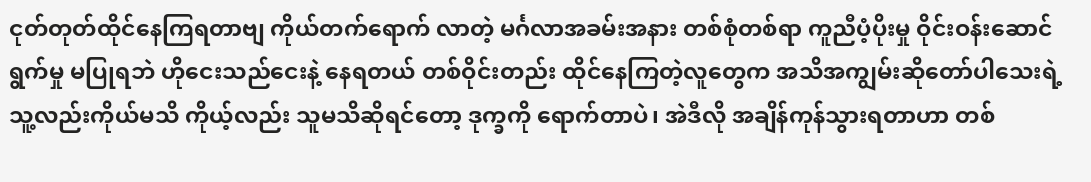ငုတ်တုတ်ထိုင်နေကြရတာဗျ ကိုယ်တက်ရောက် လာတဲ့ မင်္ဂလာအခမ်းအနား တစ်စုံတစ်ရာ ကူညီပံ့ပိုးမှု ဝိုင်းဝန်းဆောင်ရွက်မှု မပြုရဘဲ ဟိုငေးသည်ငေးနဲ့ နေရတယ် တစ်ဝိုင်းတည်း ထိုင်နေကြတဲ့လူတွေက အသိအကျွမ်းဆိုတော်ပါသေးရဲ့ သူ့လည်းကိုယ်မသိ ကိုယ့်လည်း သူမသိဆိုရင်တော့ ဒုက္ခကို ရောက်တာပဲ၊ အဲဒီလို အချိန်ကုန်သွားရတာဟာ တစ်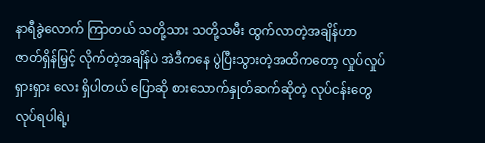နာရီခွဲလောက် ကြာတယ် သတို့သား သတို့သမီး ထွက်လာတဲ့အချိန်ဟာ ဇာတ်ရှိန်မြှင့် လိုက်တဲ့အချိန်ပဲ အဲဒီကနေ ပွဲပြီးသွားတဲ့အထိကတော့ လှုပ်လှုပ်ရှားရှား လေး ရှိပါတယ် ပြောဆို စားသောက်နှုတ်ဆက်ဆိုတဲ့ လုပ်ငန်းတွေ လုပ်ရပါရဲ့၊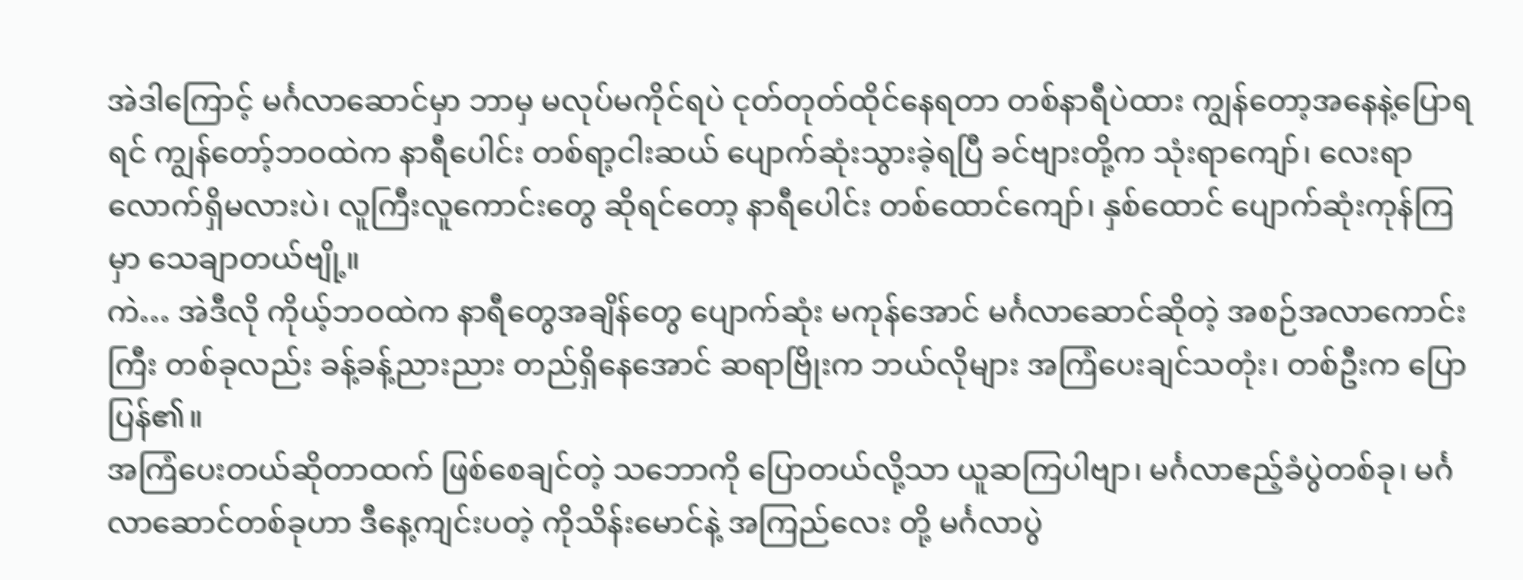အဲဒါကြောင့် မင်္ဂလာဆောင်မှာ ဘာမှ မလုပ်မကိုင်ရပဲ ငုတ်တုတ်ထိုင်နေရတာ တစ်နာရီပဲထား ကျွန်တော့အနေနဲ့ပြောရရင် ကျွန်တော့်ဘဝထဲက နာရီပေါင်း တစ်ရာ့ငါးဆယ် ပျောက်ဆုံးသွားခဲ့ရပြီ ခင်ဗျားတို့က သုံးရာကျော်၊ လေးရာလောက်ရှိမလားပဲ၊ လူကြီးလူကောင်းတွေ ဆိုရင်တော့ နာရီပေါင်း တစ်ထောင်ကျော်၊ နှစ်ထောင် ပျောက်ဆုံးကုန်ကြမှာ သေချာတယ်ဗျို့။
ကဲ… အဲဒီလို ကိုယ့်ဘဝထဲက နာရီတွေအချိန်တွေ ပျောက်ဆုံး မကုန်အောင် မင်္ဂလာဆောင်ဆိုတဲ့ အစဉ်အလာကောင်းကြီး တစ်ခုလည်း ခန့်ခန့်ညားညား တည်ရှိနေအောင် ဆရာဗြိုးက ဘယ်လိုများ အကြံပေးချင်သတုံး၊ တစ်ဦးက ပြောပြန်၏။
အကြံပေးတယ်ဆိုတာထက် ဖြစ်စေချင်တဲ့ သဘောကို ပြောတယ်လို့သာ ယူဆကြပါဗျာ၊ မင်္ဂလာဧည့်ခံပွဲတစ်ခု၊ မင်္ဂလာဆောင်တစ်ခုဟာ ဒီနေ့ကျင်းပတဲ့ ကိုသိန်းမောင်နဲ့ အကြည်လေး တို့ မင်္ဂလာပွဲ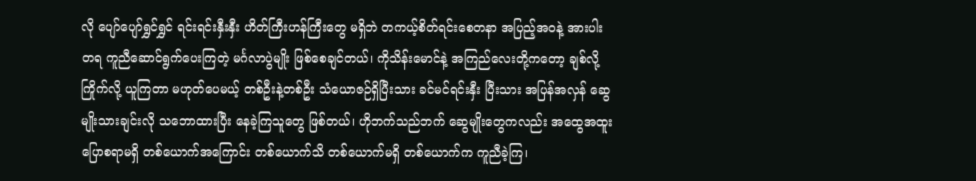လို ပျော်ပျော်ရွှင်ရွှင် ရင်းရင်းနှီးနှီး ဟိတ်ကြီးဟန်ကြီးတွေ မရှိဘဲ တကယ့်စိတ်ရင်းစေတနာ အပြည့်အဝနဲ့ အားပါးတရ ကူညီဆောင်ရွက်ပေးကြတဲ့ မင်္ဂလာပွဲမျိုး ဖြစ်စေချင်တယ်၊ ကိုသိန်းမောင်နဲ့ အကြည်လေးတို့ကတော့ ချစ်လို့ ကြိုက်လို့ ယူကြတာ မဟုတ်ပေမယ့် တစ်ဦးနဲ့တစ်ဦး သံယောဇဉ်ရှိပြီးသား ခင်မင်ရင်းနှီး ပြီးသား အပြန်အလှန် ဆွေမျိုးသားချင်းလို သဘောထားပြီး နေခဲ့ကြသူတွေ ဖြစ်တယ်၊ ဟိုဘက်သည်ဘက် ဆွေမျိုးတွေကလည်း အထွေအထူးပြောစရာမရှိ တစ်ယောက်အကြောင်း တစ်ယောက်သိ တစ်ယောက်မရှိ တစ်ယောက်က ကူညီခဲ့ကြ၊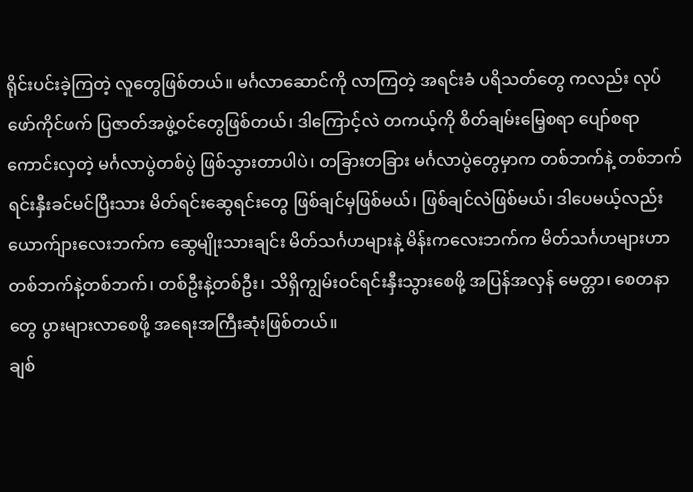ရိုင်းပင်းခဲ့ကြတဲ့ လူတွေဖြစ်တယ်။ မင်္ဂလာဆောင်ကို လာကြတဲ့ အရင်းခံ ပရိသတ်တွေ ကလည်း လုပ်ဖော်ကိုင်ဖက် ပြဇာတ်အဖွဲ့ဝင်တွေဖြစ်တယ်၊ ဒါကြောင့်လဲ တကယ့်ကို စိတ်ချမ်းမြေ့စရာ ပျော်စရာကောင်းလှတဲ့ မင်္ဂလာပွဲတစ်ပွဲ ဖြစ်သွားတာပါပဲ၊ တခြားတခြား မင်္ဂလာပွဲတွေမှာက တစ်ဘက်နဲ့ တစ်ဘက် ရင်းနှီးခင်မင်ပြီးသား မိတ်ရင်းဆွေရင်းတွေ ဖြစ်ချင်မှဖြစ်မယ်၊ ဖြစ်ချင်လဲဖြစ်မယ်၊ ဒါပေမယ့်လည်း ယောက်ျားလေးဘက်က ဆွေမျိုးသားချင်း မိတ်သင်္ဂဟများနဲ့ မိန်းကလေးဘက်က မိတ်သင်္ဂဟများဟာ တစ်ဘက်နဲ့တစ်ဘက်၊ တစ်ဦးနဲ့တစ်ဦး၊ သိရှိကျွမ်းဝင်ရင်းနှီးသွားစေဖို့ အပြန်အလှန် မေတ္တာ၊ စေတနာတွေ ပွားများလာစေဖို့ အရေးအကြီးဆုံးဖြစ်တယ်။
ချစ်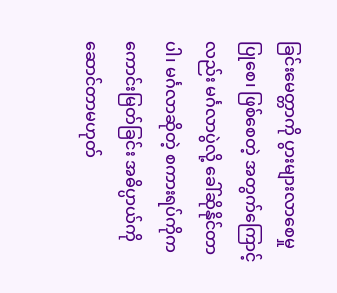ခြင်းမေတ္တာကို ပွားများလာစေမှု ပြုစေ၊ ဖြစ်စေတဲ့ အတွက်ကြောင့်လည်း မင်္ဂလာပွဲလို့ ခေါ်ဆိုနိုင်တာပါ၊ မင်္ဂလာဆိုတဲ့ စကားရပ်ကိုက ကောင်းမြတ်ခြင်း အဓိပ္ပာယ်ကို ဆောင်တာမဟုတ်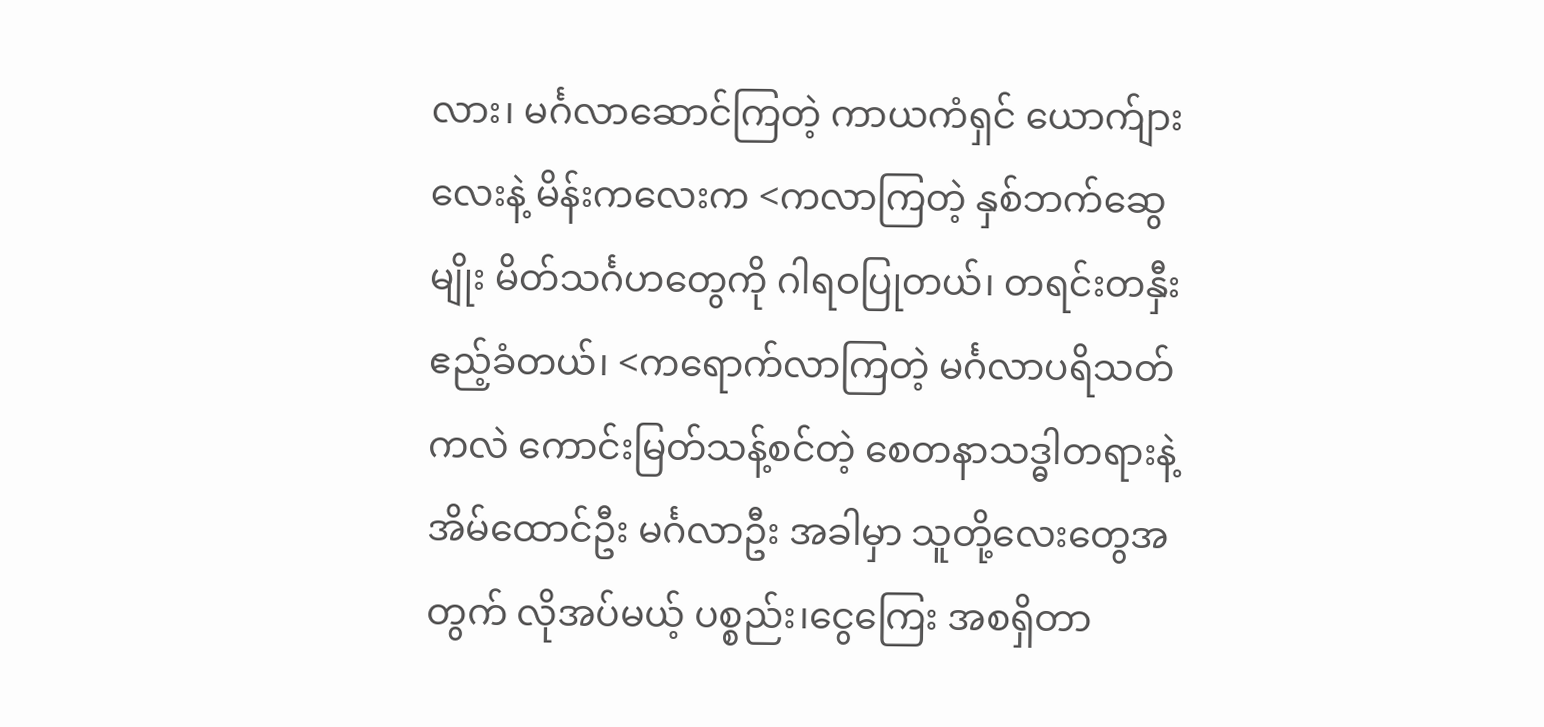လား၊ မင်္ဂလာဆောင်ကြတဲ့ ကာယကံရှင် ယောက်ျားလေးနဲ့ မိန်းကလေးက <ကလာကြတဲ့ နှစ်ဘက်ဆွေမျိုး မိတ်သင်္ဂဟတွေကို ဂါရဝပြုတယ်၊ တရင်းတနှီးဧည့်ခံတယ်၊ <ကရောက်လာကြတဲ့ မင်္ဂလာပရိသတ်ကလဲ ကောင်းမြတ်သန့်စင်တဲ့ စေတနာသဒ္ဓါတရားနဲ့ အိမ်ထောင်ဦး မင်္ဂလာဦး အခါမှာ သူတို့လေးတွေအတွက် လိုအပ်မယ့် ပစ္စည်း၊ငွေကြေး အစရှိတာ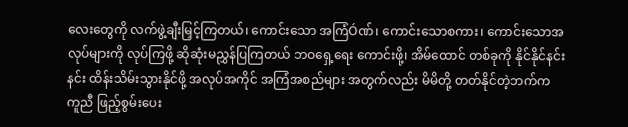လေးတွေကို လက်ဖွဲ့ချီးမြှင့်ကြတယ်၊ ကောင်းသော အကြံÓဏ်၊ ကောင်းသောစကား၊ ကောင်းသောအလုပ်များကို လုပ်ကြဖို့ ဆိုဆုံးမညွှန်ပြကြတယ် ဘဝရှေ့ရေး ကောင်းဖို့၊ အိမ်ထောင် တစ်ခုကို နိုင်နိုင်နင်းနင်း ထိန်းသိမ်းသွားနိုင်ဖို့ အလုပ်အကိုင် အကြံအစည်များ အတွက်လည်း မိမိတို့ တတ်နိုင်တဲ့ဘက်က ကူညီ ဖြည့်စွမ်းပေး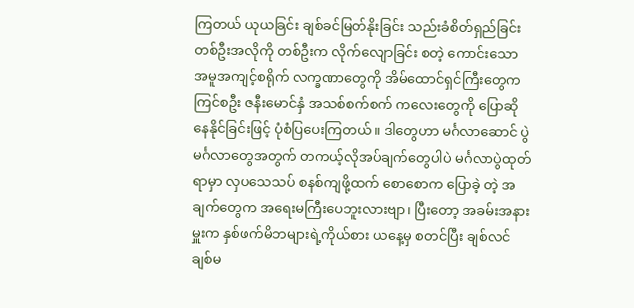ကြတယ် ယုယခြင်း ချစ်ခင်မြတ်နိုးခြင်း သည်းခံစိတ်ရှည်ခြင်း တစ်ဦးအလိုကို တစ်ဦးက လိုက်လျောခြင်း စတဲ့ ကောင်းသော အမူအကျင့်စရိုက် လက္ခဏာတွေကို အိမ်ထောင်ရှင်ကြီးတွေက ကြင်စဦး ဇနီးမောင်နှံ အသစ်စက်စက် ကလေးတွေကို ပြောဆိုနေနိုင်ခြင်းဖြင့် ပုံစံပြပေးကြတယ်။ ဒါတွေဟာ မင်္ဂလာဆောင် ပွဲမင်္ဂလာတွေအတွက် တကယ့်လိုအပ်ချက်တွေပါပဲ မင်္ဂလာပွဲထုတ်ရာမှာ လှပသေသပ် စနစ်ကျဖို့ထက် စောစောက ပြောခဲ့ တဲ့ အချက်တွေက အရေးမကြီးပေဘူးလားဗျာ၊ ပြီးတော့ အခမ်းအနားမှူးက နှစ်ဖက်မိဘများရဲ့ကိုယ်စား ယနေ့မှ စတင်ပြီး ချစ်လင်ချစ်မ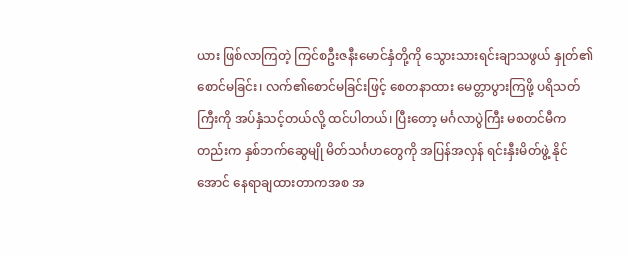ယား ဖြစ်လာကြတဲ့ ကြင်စဦးဇနီးမောင်နှံတို့ကို သွေားသားရင်းချာသဖွယ် နှုတ်၏စောင်မခြင်း၊ လက်၏စောင်မခြင်းဖြင့် စေတနာထား မေတ္တာပွားကြဖို့ ပရိသတ်ကြီးကို အပ်နှံသင့်တယ်လို့ ထင်ပါတယ်၊ ပြီးတော့ မင်္ဂလာပွဲကြီး မစတင်မီကတည်းက နှစ်ဘက်ဆွေမျို မိတ်သင်္ဂဟတွေကို အပြန်အလှန် ရင်းနှီးမိတ်ဖွဲ့ နိုင်အောင် နေရာချထားတာကအစ အ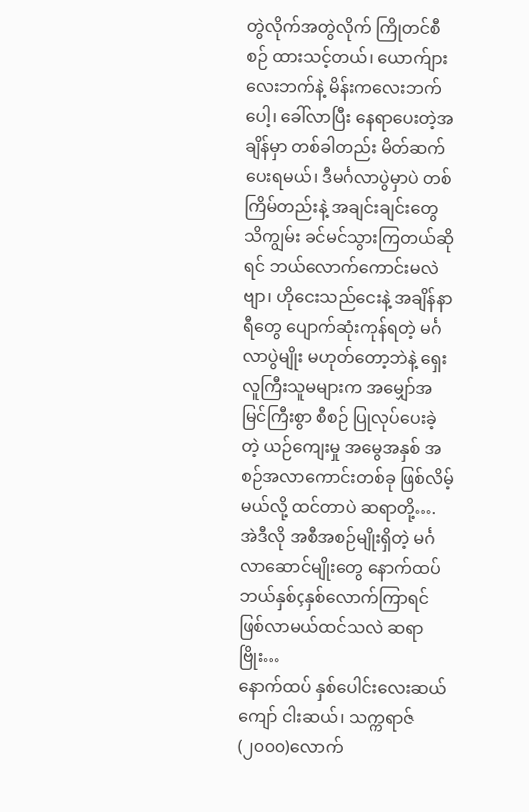တွဲလိုက်အတွဲလိုက် ကြိုတင်စီစဉ် ထားသင့်တယ်၊ ယောက်ျားလေးဘက်နဲ့ မိန်းကလေးဘက်ပေါ့၊ ခေါ်လာပြီး နေရာပေးတဲ့အချိန်မှာ တစ်ခါတည်း မိတ်ဆက်ပေးရမယ်၊ ဒီမင်္ဂလာပွဲမှာပဲ တစ်ကြိမ်တည်းနဲ့ အချင်းချင်းတွေ သိကျွမ်း ခင်မင်သွားကြတယ်ဆိုရင် ဘယ်လောက်ကောင်းမလဲဗျာ၊ ဟိုငေးသည်ငေးနဲ့ အချိန်နာရီတွေ ပျောက်ဆုံးကုန်ရတဲ့ မင်္ဂလာပွဲမျိုး မဟုတ်တော့ဘဲနဲ့ ရှေးလူကြီးသူမများက အမျှော်အမြင်ကြီးစွာ စီစဉ် ပြုလုပ်ပေးခဲ့တဲ့ ယဉ်ကျေးမှု အမွေအနှစ် အစဉ်အလာကောင်းတစ်ခု ဖြစ်လိမ့်မယ်လို့ ထင်တာပဲ ဆရာတို့….
အဲဒီလို အစီအစဉ်မျိုးရှိတဲ့ မင်္ဂလာဆောင်မျိုးတွေ နောက်ထပ် ဘယ်နှစ်çနှစ်လောက်ကြာရင် ဖြစ်လာမယ်ထင်သလဲ ဆရာဗြိုး…
နောက်ထပ် နှစ်ပေါင်းလေးဆယ်ကျော် ငါးဆယ်၊ သက္ကရာဇ် (၂၀၀၀)လောက်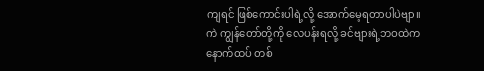ကျရင် ဖြစ်ကောင်းပါရဲ့လို့ အောက်မေ့ရတာပါပဲဗျာ။
ကဲ ကျွန်တော်တို့ကို လေပန်းရလို့ ခင်ဗျားရဲ့ဘဝထဲက နောက်ထပ် တစ်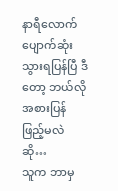နာရီလောက် ပျောက်ဆုံးသွားရပြန်ပြီ ဒီတော့ ဘယ်လိုအစားပြန်ဖြည့်မလဲဆို…
သူက ဘာမှ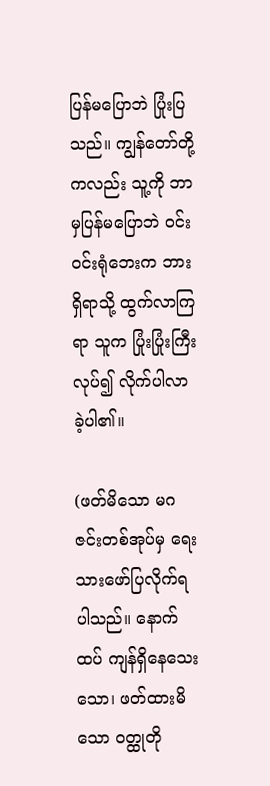ပြန်မပြောဘဲ ပြုံးပြသည်။ ကျွန်တော်တို့ကလည်း သူ့ကို ဘာမှပြန်မပြောဘဲ ဝင်းဝင်းရုံဘေးက ဘားရှိရာသို့ ထွက်လာကြရာ သူက ပြုံးပြုံးကြီးလုပ်၍ လိုက်ပါလာခဲ့ပါ၏။

(ဖတ်မိသော မဂဇင်းတစ်အုပ်မှ ရေးသားဖော်ပြလိုက်ရပါသည်။ နောက်ထပ် ကျန်ရှိနေသေးသော၊ ဖတ်ထားမိသော ဝတ္ထုတို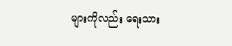များကိုလည်း ရေးသား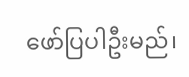ဖော်ပြပါဦးမည်၊